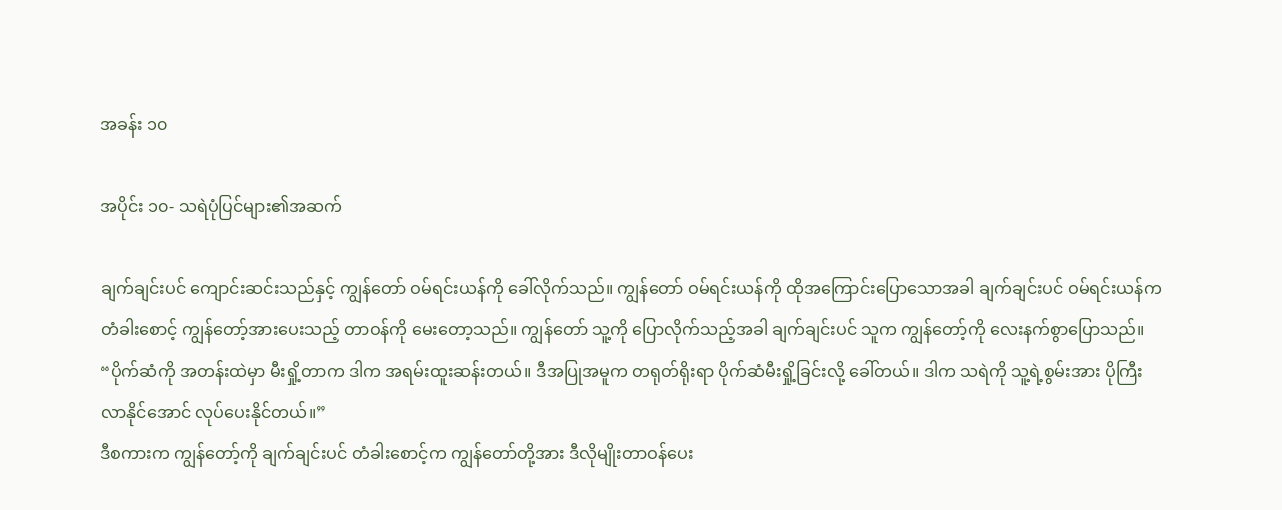အခန်း ၁၀

အပိုင်း ၁၀- သရဲပုံပြင်များ၏အဆက်

ချက်ချင်းပင် ကျောင်းဆင်းသည်နှင့် ကျွန်တော် ဝမ်ရင်းယန်ကို ခေါ်လိုက်သည်။ ကျွန်တော် ဝမ်ရင်းယန်ကို ထိုအကြောင်းပြောသောအခါ ချက်ချင်းပင် ဝမ်ရင်းယန်က တံခါးစောင့် ကျွန်တော့်အားပေးသည့် တာဝန်ကို မေးတော့သည်။ ကျွန်တော် သူ့ကို ပြောလိုက်သည့်အခါ ချက်ချင်းပင် သူက ကျွန်တော့်ကို လေးနက်စွာပြောသည်။
“ပိုက်ဆံကို အတန်းထဲမှာ မီးရှို့တာက ဒါက အရမ်းထူးဆန်းတယ်။ ဒီအပြုအမူက တရုတ်ရိုးရာ ပိုက်ဆံမီးရှို့ခြင်းလို့ ခေါ်တယ်။ ဒါက သရဲကို သူ့ရဲ့စွမ်းအား ပိုကြီးလာနိုင်အောင် လုပ်ပေးနိုင်တယ်။”
ဒီစကားက ကျွန်‌တော့်ကို ချက်ချင်းပင် တံခါးစောင့်က ကျွန်တော်တို့အား ဒီလိုမျိုးတာဝန်ပေး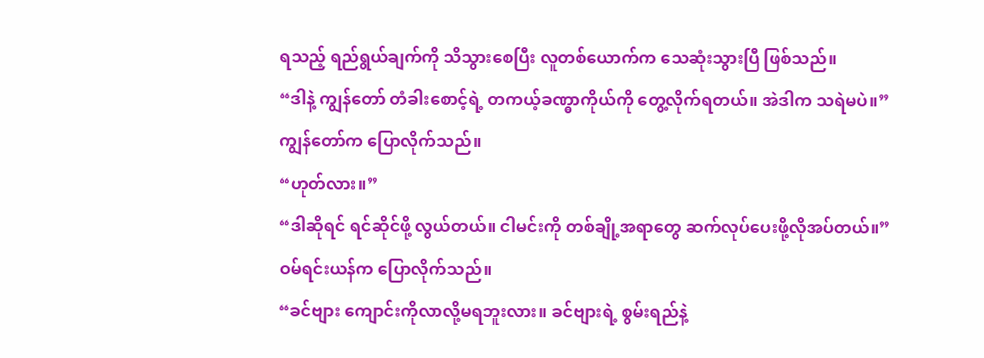ရသည့် ရည်ရွယ်ချက်ကို သိသွားစေပြီး လူတစ်ယောက်က သေဆုံးသွားပြီ ဖြစ်သည်။
“ဒါနဲ့ ကျွန်တော် တံခါးစောင့်ရဲ့ တကယ့်ခဏ္ဓာကိုယ်ကို တွေ့လိုက်ရတယ်။ အဲဒါက သရဲမပဲ။”
ကျွန်တော်က ပြောလိုက်သည်။
“ဟုတ်လား။”
“ဒါဆိုရင် ရင်ဆိုင်ဖို့ လွယ်တယ်။ ငါမင်းကို တစ်ချို့အရာတွေ ဆက်လုပ်ပေးဖို့လိုအပ်တယ်။”
ဝမ်ရင်းယန်က ပြောလိုက်သည်။
“ခင်ဗျား ကျောင်းကိုလာလို့မရဘူးလား။ ခင်ဗျားရဲ့ စွမ်းရည်နဲ့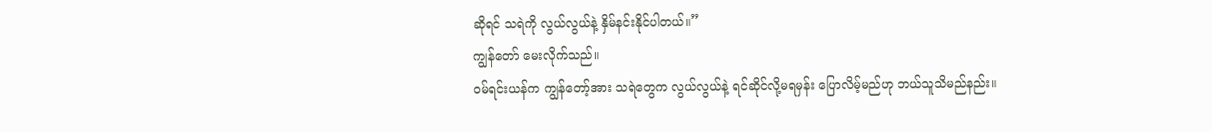ဆိုရင် သရဲကို လွယ်လွယ်နဲ့ နှိမ်နင်းနိုင်ပါတယ်။”
ကျွန်တော် မေးလိုက်သည်။
ဝမ်ရင်းယန်က ကျွန်တော့်အား သရဲတွေက လွယ်လွယ်နဲ့ ရင်ဆိုင်လို့မရမှန်း ပြောလိမ့်မည်ဟု ဘယ်သူသိမည်နည်း။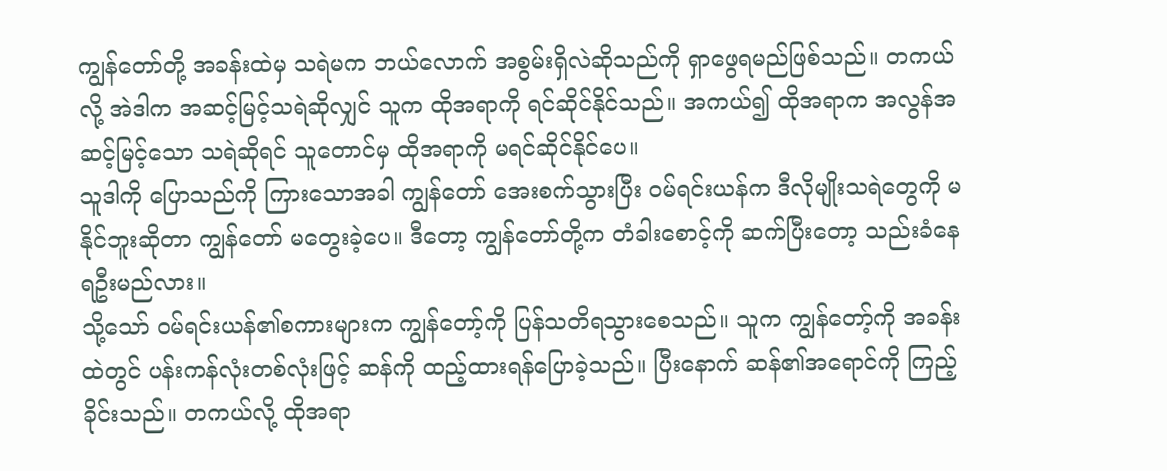ကျွန်တော်တို့ အခန်းထဲမှ သရဲမက ဘယ်လောက် အစွမ်းရှိလဲဆိုသည်ကို ရှာဖွေရမည်ဖြစ်သည်။ တကယ်လို့ အဲဒါက အဆင့်မြင့်သရဲဆိုလျှင် သူက ထိုအရာကို ရင်ဆိုင်နိုင်သည်။ အကယ်၍ ထိုအရာက အလွန်အဆင့်မြင့်သော သရဲဆိုရင် သူ‌တောင်မှ ထိုအရာကို မရင်ဆိုင်နိုင်ပေ။
သူဒါကို ပြောသည်ကို ကြားသောအခါ ကျွန်တော် အေးစက်သွားပြီး ဝမ်ရင်းယန်က ဒီလိုမျိုးသရဲတွေကို မနိုင်ဘူးဆိုတာ ကျွန်တော် မတွေးခဲ့ပေ။ ဒီတော့ ကျွန်တော်တို့က တံခါးစောင့်ကို ဆက်ပြီးတော့ သည်းခံနေရဦးမည်လား။
သို့သော် ဝမ်ရင်းယန်၏စကားများက ကျွန်တော့်ကို ပြန်သတိရသွားစေသည်။ သူက ကျွန်တော့်ကို အခန်းထဲတွင် ပန်းကန်လုံးတစ်လုံးဖြင့် ဆန်ကို ထည့်ထားရန်ပြောခဲ့သည်။ ပြီးနောက် ဆန်၏အရောင်ကို ကြည့်ခိုင်းသည်။ တကယ်လို့ ထိုအရာ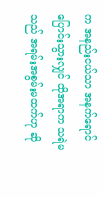က အနည်းငယ်သာ အနက်ရောင်ပြောင်းသွားလျှင် ထိုအရာက သရဲမသည် အရမ်းအစွမ်းမထက်ဟု ဆို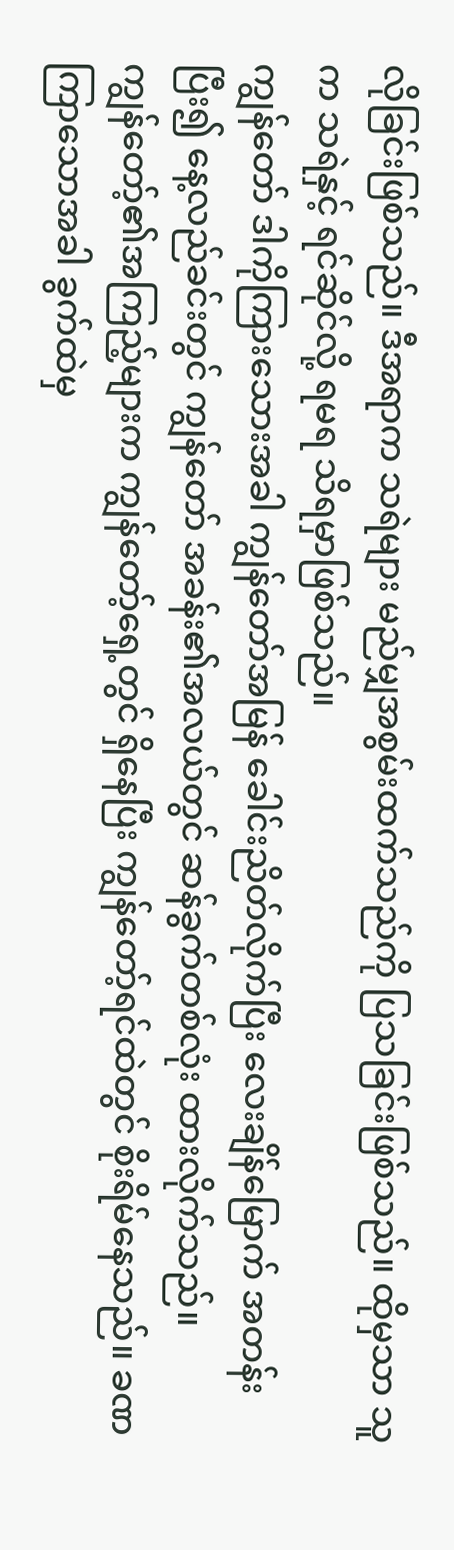လိုခြင်းဖြစ်သည်။ ဒီအရာက သရဲများ မည်မျှအစွမ်းထက်သည်ကို ပြသခြင်းဖြစ်သည်။ ထိုမှသာ သူက သရဲနှင့် ရင်ဆိုင်လို့ ရမရ သိရမှာဖြစ်သည်။
ကျွန်တော် ဒါကိုကြားသေားအခါ ကျွန်တော်အမြန် ခေါင်းညိတ်လိုက်ပြီး လေးချိန်မြောက် အတန်းပြီး၍ နေ့လည်ခင်းတွင် ကျွန်တော် အခန်း၏အလယ်တွင် ဆန်ခွက်တစ်လုံး ထားလိုက်သည်။
ကျွန်တော့်၏အကြည့်များက ကျွန်တော့်ရှေ့တွင် ရှိနေပြီး ကျွန်တော့်ရင်ထဲတွင် စိုးရိမ်နေသည်။ ခဏကြာသောအခါ ခွက်ထဲမှ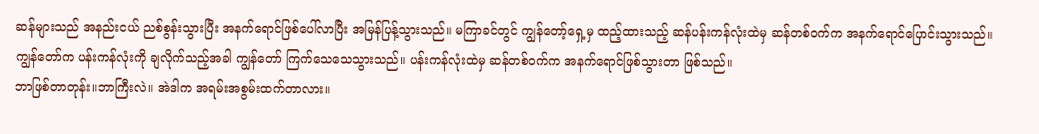ဆန်များသည် အနည်းငယ် ညစ်စွန်းသွားပြီး အနက်ရောင်ဖြစ်ပေါ်လာပြီး အမြန်ပြန့်သွားသည်။ မကြာခင်တွင် ကျွန်တော့်ရှေ့မှ ထည့်ထားသည့် ဆန်ပန်းကန်လုံးထဲမှ ဆန်တစ်ဝက်က အနက်ရောင်ပြောင်းသွားသည်။
ကျွန်တော်က ပန်းကန်လုံးကို ချလိုက်သည့်အခါ ကျွန်တော် ကြက်သေသေသွားသည်။ ပန်းကန်လုံးထဲမှ ဆန်တစ်ဝက်က အနက်ရောင်ဖြစ်သွားတာ ဖြစ်သည်။
ဘာဖြစ်တာတုန်း။ဘာကြီးလဲ။ အဲဒါက အရမ်းအစွမ်းထက်တာလား။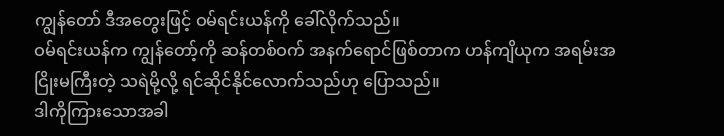ကျွန်တော် ဒီအတွေးဖြင့် ဝမ်ရင်းယန်ကို ခေါ်လိုက်သည်။
ဝမ်ရင်းယန်က ကျွန်တော့်ကို ဆန်တစ်ဝက် အနက်ရောင်ဖြစ်တာက ဟန်ကျိယုက အရမ်းအငြိုးမကြီးတဲ့ သရဲမို့လို့ ရင်ဆိုင်နိုင်လောက်သည်ဟု ပြောသည်။
ဒါကိုကြားသောအခါ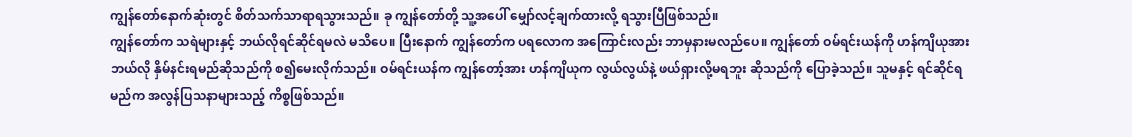ကျွန်တော်နောက်ဆုံးတွင် စိတ်သက်သာရာရသွားသည်။ ခု ကျွန်တော်တို့ သူ့အပေါ် မျှော်လင့်ချက်ထားလို့ ရသွားပြီဖြစ်သည်။
ကျွန်တော်က သရဲများနှင့် ဘယ်လိုရင်ဆိုင်ရမလဲ မသိပေ။ ပြီးနောက် ကျွန်တော်က ပရလောက အကြောင်းလည်း ဘာမှနားမလည်ပေ။ ကျွန်တော် ဝမ်ရင်းယန်ကို ဟန်ကျိယုအား ဘယ်လို နှိမ်နင်းရမည်ဆိုသည်ကို စ၍မေးလိုက်သည်။ ဝမ်ရင်းယန်က ကျွန်တော့်အား ဟန်ကျိယုက လွယ်လွယ်နဲ့ ဖယ်ရှားလို့မရဘူး ဆိုသည်ကို ပြောခဲ့သည်။ သူမနှင့် ရင်ဆိုင်ရမည်က အလွန်ပြသနာများသည့် ကိစ္စဖြစ်သည်။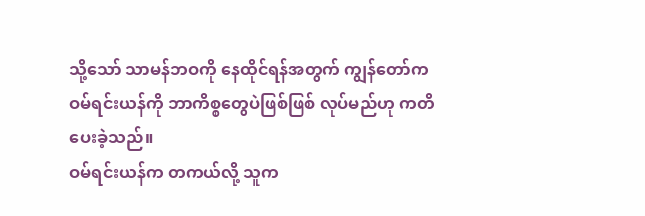သို့သော် သာမန်ဘဝကို နေထိုင်ရန်အတွက် ကျွန်တော်က ဝမ်ရင်းယန်ကို ဘာကိစ္စတွေပဲဖြစ်ဖြစ် လုပ်မည်ဟု ကတိပေးခဲ့သည်။
ဝမ်ရင်းယန်က တကယ်လို့ သူက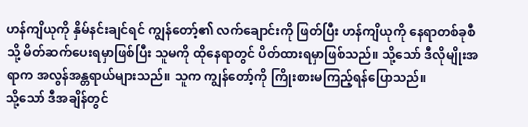ဟန်ကျိယုကို နှိမ်နင်းချင်ရင် ကျွန်တော့်၏ လက်ချောင်းကို ဖြတ်ပြီး ဟန်ကျိယုကို နေရာတစ်ခုစီသို့ မိတ်ဆက်ပေးရမှာဖြစ်ပြီး သူမကို ထိုနေရာတွင် ပိတ်ထားရမှာဖြစ်သည်။ သို့သော် ဒီလိုမျိုးအရာက အလွန်အန္တရာယ်များသည်။ သူက ကျွန်တော့်ကို ကြိုးစားမကြည့်ရန်ပြောသည်။
သို့သော် ဒီအချိန်တွင်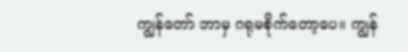ကျွန်တော် ဘာမှ ဂရုမစိုက်တော့ပေ။ ကျွန်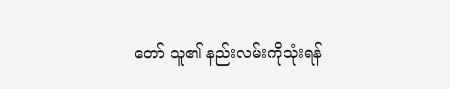တော် သူ၏ နည်းလမ်းကိုသုံးရန်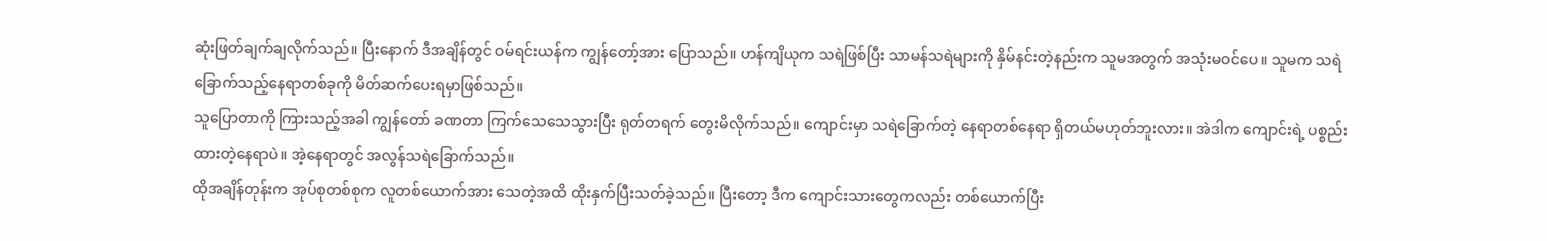ဆုံးဖြတ်ချက်ချလိုက်သည်။ ပြီးနောက် ဒီအချိန်တွင် ဝမ်ရင်းယန်က ကျွန်တော့်အား ပြောသည်။ ဟန်ကျိယုက သရဲဖြစ်ပြီး သာမန်သရဲများကို နှိမ်နင်းတဲ့နည်းက သူမအတွက် အသုံးမဝင်ပေ။ သူမက သရဲခြောက်သည့်နေရာတစ်ခုကို မိတ်ဆက်ပေးရမှာဖြစ်သည်။
သူပြောတာကို ကြားသည့်အခါ ကျွန်တော် ခဏတာ ကြက်သေသေသွားပြီး ရုတ်တရက် တွေးမိလိုက်သည်။ ကျောင်းမှာ သရဲခြောက်တဲ့ နေရာတစ်နေရာ ရှိတယ်မဟုတ်ဘူးလား။ အဲဒါက ကျောင်းရဲ့ ပစ္စည်းထားတဲ့နေရာပဲ။ အဲ့နေရာတွင် အလွန်သရဲခြောက်သည်။
ထိုအချိန်တုန်းက အုပ်စုတစ်စုက လူတစ်ယောက်အား သေတဲ့အထိ ထိုးနှက်ပြီးသတ်ခဲ့သည်။ ပြီးတော့ ဒီက ကျောင်းသားတွေကလည်း တစ်ယောက်ပြီး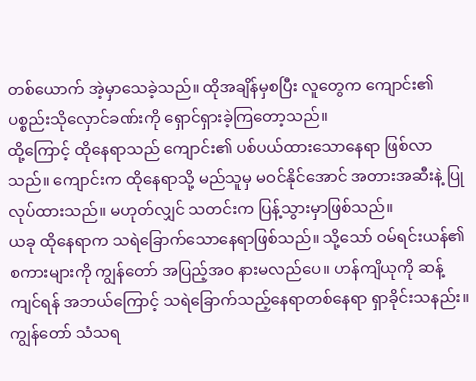တစ်ယောက် အဲ့မှာသေခဲ့သည်။ ထိုအချိန်မှစပြီး လူတွေက ကျောင်း၏ ပစ္စည်းသိုလှောင်ခဏ်းကို ရှောင်ရှားခဲ့ကြတော့သည်။
ထို့ကြောင့် ထိုနေရာသည် ကျောင်း၏ ပစ်ပယ်ထားသောနေရာ ဖြစ်လာသည်။ ကျောင်းက ထိုနေရာသို့ မည်သူမှ မဝင်နိုင်အောင် အတားအဆီးနဲ့ ပြုလုပ်ထားသည်။ မဟုတ်လျှင် သတင်းက ပြန့်သွားမှာဖြစ်သည်။
ယခု ထိုနေရာက သရဲခြောက်သောနေရာဖြစ်သည်။ သို့သော် ဝမ်ရင်းယန်၏ စကားများကို ကျွန်တော် အပြည့်အဝ နားမလည်ပေ။ ဟန်ကျိယုကို ဆန့်ကျင်ရန် အဘယ်ကြောင့် သရဲခြောက်သည့်နေရာတစ်နေရာ ရှာခိုင်းသနည်း။
ကျွန်တော် သံသရ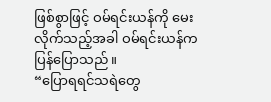ဖြစ်စွာဖြင့် ဝမ်ရင်းယန်ကို မေးလိုက်သည့်အခါ ဝမ်ရင်းယန်က ပြန်ပြောသည်။
“ပြောရရင်သရဲတွေ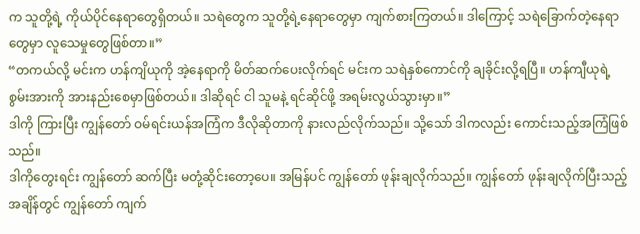က သူတို့ရဲ့ ကိုယ်ပိုင်နေရာတွေရှိတယ်။ သရဲတွေက သူတို့ရဲ့နေရာတွေမှာ ကျက်စားကြတယ်။ ဒါကြောင့် သရဲခြောက်တဲ့နေရာတွေမှာ လူသေမှုတွေဖြစ်တာ။”
“တကယ်လို့ မင်းက ဟန်ကျိယုကို အဲ့နေရာကို မိတ်ဆက်ပေးလိုက်ရင် မင်းက သရဲနှစ်ကောင်ကို ချခိုင်းလို့ရပြီ။ ဟန်ကျီယုရဲ့ စွမ်းအားကို အားနည်းစေမှာဖြစ်တယ်။ ဒါဆိုရင် ငါ သူမနဲ့ ရင်ဆိုင်ဖို့ အရမ်းလွယ်သွားမှာ။”
ဒါကို ကြားပြီး ကျွန်တော် ဝမ်ရင်းယန်အကြံက ဒီလိုဆိုတာကို နားလည်လိုက်သည်။ သို့သော် ဒါကလည်း ကောင်းသည့်အကြံဖြစ်သည်။
ဒါကိုတွေးရင်း ကျွန်တော် ဆက်ပြီး မတုံ့ဆိုင်းတော့ပေ။ အမြန်ပင် ကျွန်တော် ဖုန်းချလိုက်သည်။ ကျွန်တော် ဖုန်းချလိုက်ပြီးသည့်အချိန်တွင် ကျွန်တော် ကျက်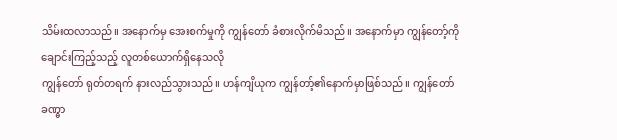သိမ်းထလာသည်။ အနောက်မှ အေးစက်မှုကို ကျွန်တော် ခံစားလိုက်မိသည်။ အနောက်မှာ ကျွန်တော့်ကို ချောင်းကြည့်သည့် လူတစ်ယောက်ရှိနေသလို
ကျွန်တော် ရုတ်တရက် နားလည်သွားသည်။ ဟန်ကျိယုက ကျွန်တာ့်၏နောက်မှာဖြစ်သည်။ ကျွန်တော် ခဏ္ဓာ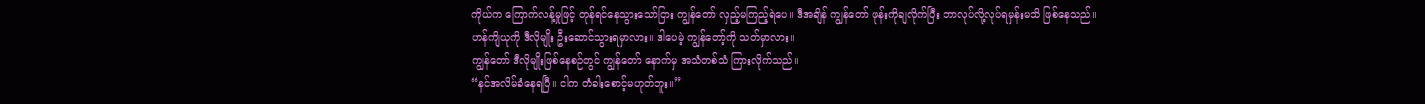ကိုယ်က ကြောက်လန့်မှုဖြင့် တုန်ရင်နေသွားသော်ငြား ကျွန်တော် လှည့်မကြည့်ရဲပေ။ ဒီအချိန် ကျွန်တော် ဖုန်းကိုချလိုက်ပြီး ဘာလုပ်လို့လုပ်ရမှန်းမသိ ဖြစ်နေသည်။
ဟန်ကျိယုကို ဒီလိုမျိုး ဦးဆောင်သွားရမှာလား။ ဒါပေမဲ့ ကျွန်တော့်ကို သတ်မှာလား။
ကျွန်တော် ဒီလိုမျိုးဖြစ်နေစဉ်တွင် ကျွန်တော် နောက်မှ အသံတစ်သံ ကြားလိုက်သည်။
“နင်အလိမ်ခံနေရပြီ။ ငါက တံခါးစောင့်မဟုတ်ဘူး။”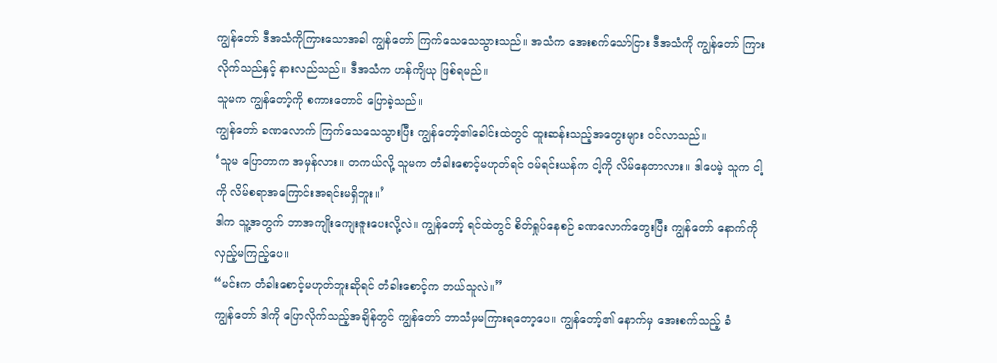ကျွန်တော် ဒီအသံကိုကြားသောအခါ ကျွန်တော် ကြက်သေသေသွားသည်။ အသံက အေးစက်သော်ငြား ဒီအသံကို ကျွန်တော် ကြားလိုက်သည်နှင့် နားလည်သည်။ ဒီအသံက ဟန်ကျိယု ဖြစ်ရမည်။
သူမက ကျွန်တော့်ကို စကားတောင် ပြောခဲ့သည်။
ကျွန်တော် ခဏလောက် ကြက်သေသေသွားပြီး ကျွန်တော့်၏ခေါင်းထဲတွင် ထူးဆန်းသည့်အတွေးများ ဝင်လာသည်။
‘သူမ ပြောတာက အမှန်လား။ တကယ်လို့ သူမက တံခါးစောင့်မဟုတ်ရင် ဝမ်ရင်းယန်က ငါ့ကို လိမ်နေတာလား။ ဒါပေမဲ့ သူက ငါ့ကို လိမ်စရာအကြောင်းအရင်းမရှိဘူး။’
ဒါက သူ့အတွက် ဘာအကျိုးကျေးဇူးပေးလို့လဲ။ ကျွန်တော့် ရင်ထဲတွင် စိတ်ရှုပ်နေစဉ် ခဏလောက်တွေးပြီး ကျွန်တော် နောက်ကို လှည့်မကြည့်ပေ။
“မင်းက တံခါးစောင့်မဟုတ်ဘူးဆိုရင် တံခါးစောင့်က ဘယ်သူလဲ။”
ကျွန်တော် ဒါကို ပြောလိုက်သည့်အချိန်တွင် ကျွန်တော် ဘာသံမှမကြားရတော့ပေ။ ကျွန်တော့်၏ နောက်မှ အေးစက်သည့် ခံ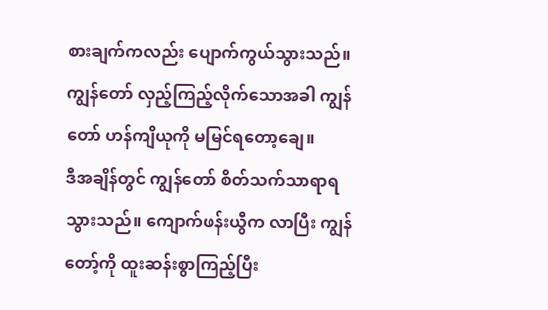စားချက်ကလည်း ပျောက်ကွယ်သွားသည်။ ကျွန်တော် လှည့်ကြည့်လိုက်သောအခါ ကျွန်တော် ဟန်ကျိယုကို မမြင်ရတော့ချေ။
ဒီအချိန်တွင် ကျွန်တော် စိတ်သက်သာရာရသွားသည်။ ကျောက်ဖန်းယွီက လာပြီး ကျွန်တော့်ကို ထူးဆန်းစွာကြည့်ပြီး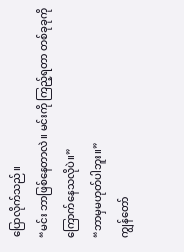ပြောလိုက်သည်။
“မင်း ဘာဖြစ်နေတာလဲ။ မင်းကို ကြည့်ရတာ တစ်ခုခုကို ကြောက်နေသလိုပဲ။”
“ဘာမှမဟုတ်ပါဘူး။”
ကျွန်တော်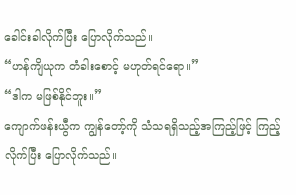ခေါင်းခါလိုက်ပြီး ပြောလိုက်သည်။
“ဟန်ကျိယုက တံခါးစောင့် မဟုတ်ရင်ရော။”
“ဒါက မဖြစ်နိုင်ဘူး။”
ကျောက်ဖန်းယွီက ကျွန်တော့်ကို သံသရရှိသည့်အကြည့်ဖြင့် ကြည့်လိုက်ပြီး ပြောလိုက်သည်။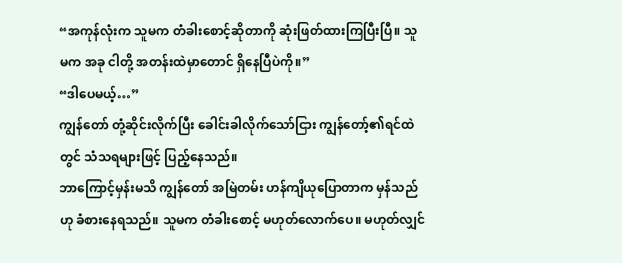“အကုန်လုံးက သူမက တံခါးစောင့်ဆိုတာကို ဆုံးဖြတ်ထားကြပြီးပြီ။ သူမက အခု ငါတို့ အတန်းထဲမှာတောင် ရှိနေပြီပဲကို။”
“ဒါပေမယ့်…”
ကျွန်တော် တုံ့ဆိုင်းလိုက်ပြီး ခေါင်းခါလိုက်သော်ငြား ကျွန်တော့်၏ရင်ထဲတွင် သံသရများဖြင့် ပြည့်နေသည်။
ဘာကြောင့်မှန်းမသိ ကျွန်တော် အမြဲတမ်း ဟန်ကျိယုပြောတာက မှန်သည်ဟု ခံစားနေရသည်။ သူမက တံခါးစောင့် မဟုတ်လောက်ပေ။ မဟုတ်လျှင်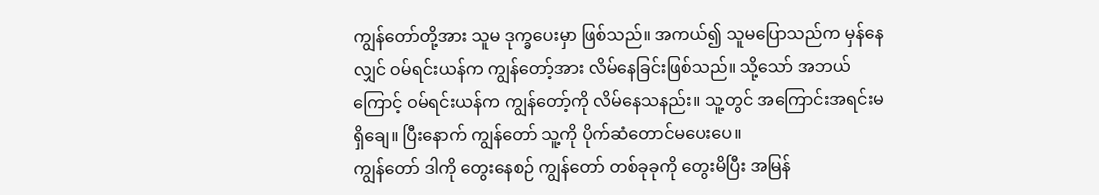ကျွန်တော်တို့အား သူမ ဒုက္ခပေးမှာ ဖြစ်သည်။ အကယ်၍ သူမပြောသည်က မှန်နေလျှင် ဝမ်ရင်းယန်က ကျွန်တော့်အား လိမ်နေခြင်းဖြစ်သည်။ သို့သော် အဘယ်ကြောင့် ဝမ်ရင်းယန်က ကျွန်တော့်ကို လိမ်နေသနည်း။ သူ့တွင် အကြောင်းအရင်းမရှိချေ။ ပြီးနောက် ကျွန်တော် သူ့ကို ပိုက်ဆံတောင်မပေးပေ။
ကျွန်တော် ဒါကို တွေးနေစဉ် ကျွန်တော် တစ်ခုခုကို တွေးမိပြီး အမြန်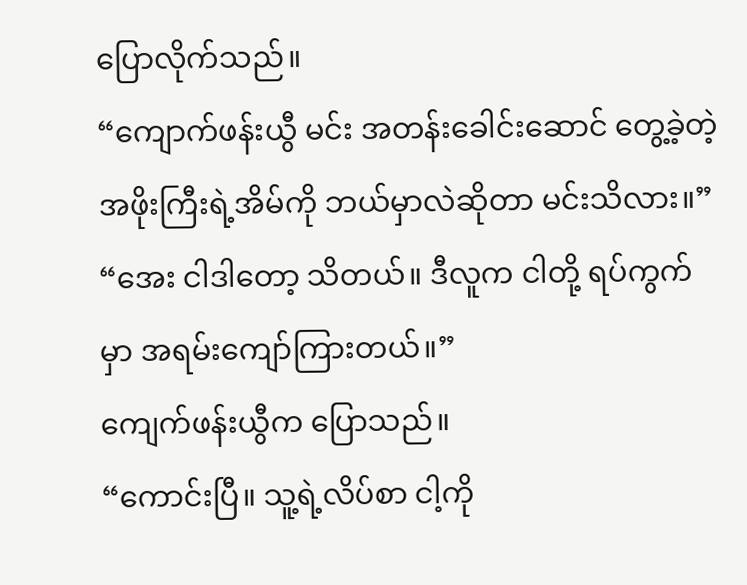ပြောလိုက်သည်။
“ကျောက်ဖန်းယွီ မင်း အတန်းခေါင်းဆောင် တွေ့ခဲ့တဲ့ အဖိုးကြီးရဲ့အိမ်ကို ဘယ်မှာလဲဆိုတာ မင်းသိလား။”
“အေး ငါဒါတော့ သိတယ်။ ဒီလူက ငါတို့ ရပ်ကွက်မှာ အရမ်းကျော်ကြားတယ်။”
ကျေက်ဖန်းယွီက ပြောသည်။
“ကောင်းပြီ။ သူ့ရဲ့လိပ်စာ ငါ့ကို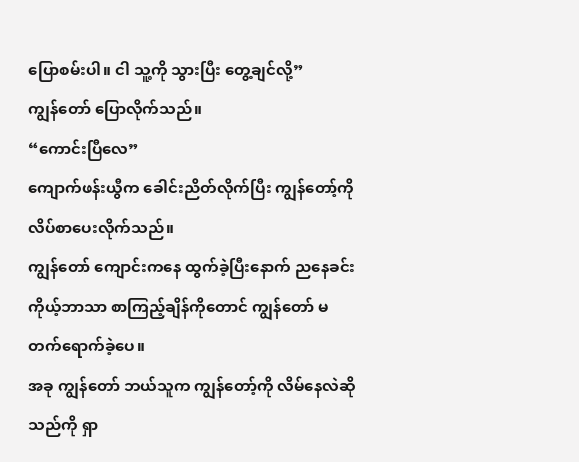ပြောစမ်းပါ။ ငါ သူ့ကို သွားပြီး တွေ့ချင်လို့”
ကျွန်တော် ပြောလိုက်သည်။
“ကောင်းပြီလေ”
ကျောက်ဖန်းယွီက ခေါင်းညိတ်လိုက်ပြီး ကျွန်တော့်ကို လိပ်စာပေးလိုက်သည်။
ကျွန်တော် ကျောင်းကနေ ထွက်ခဲ့ပြီးနောက် ညနေခင်း ကိုယ့်ဘာသာ စာကြည့်ချိန်ကိုတောင် ကျွန်တော် မတက်‌ရောက်ခဲ့ပေ။
အခု ကျွန်တော် ဘယ်သူက ကျွန်တော့်ကို လိမ်နေလဲဆိုသည်ကို ရှာ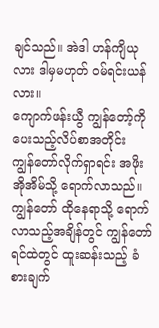ချင်သည်။ အဲဒါ ဟန်ကျိယုလား ဒါမှမဟုတ် ဝမ်ရင်းယန်လား။
ကျောက်ဖန်းယွီ ကျွန်တော့်ကို ပေးသည့်လိပ်စာအတိုင်း ကျွန်‌တော်လိုက်ရှာရင်း အဖိုးအိုအိမ်သို့ ရောက်လာသည်။ ကျွန်တော် ထိုနေရာသို့ ရောက်လာသည့်အချိန်တွင် ကျွန်တော် ရင်ထဲတွင် ထူးဆန်းသည့် ခံစားချက်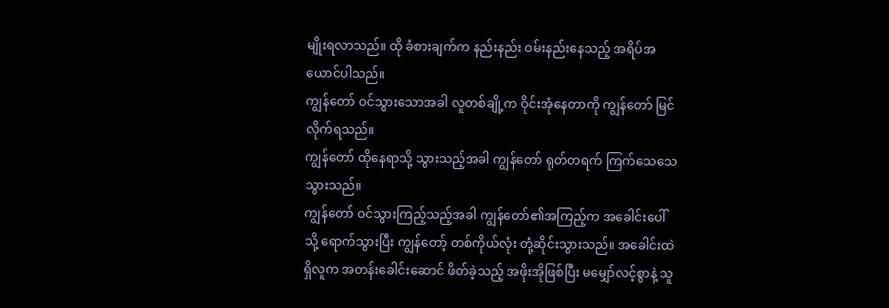မျိုးရလာသည်။ ထို ခံစားချက်က နည်းနည်း ဝမ်းနည်းနေသည့် အရိပ်အယောင်ပါသည်။
ကျွန်တော် ဝင်သွားသောအခါ လူတစ်ချို့က ဝိုင်းအုံနေတာကို ကျွန်တော် မြင်လိုက်ရသည်။
ကျွန်တော် ထိုနေရာသို့ သွားသည့်အခါ ကျွန်တော် ရုတ်တရက် ကြက်သေသေသွားသည်။
ကျွန်တော် ဝင်သွားကြည့်သည့်အခါ ကျွန်‌တော်၏အကြည့်က အခေါင်းပေါ်သို့ ရောက်သွားပြီး ကျွန်တော့် တစ်ကိုယ်လုံး တုံ့ဆိုင်းသွားသည်။ အခေါင်းထဲရှိလူက အတန်းခေါင်းဆောင် ဖိတ်ခဲ့သည့် အဖိုးအိုဖြစ်ပြီး မမျှော်လင့်စွာနဲ့ သူ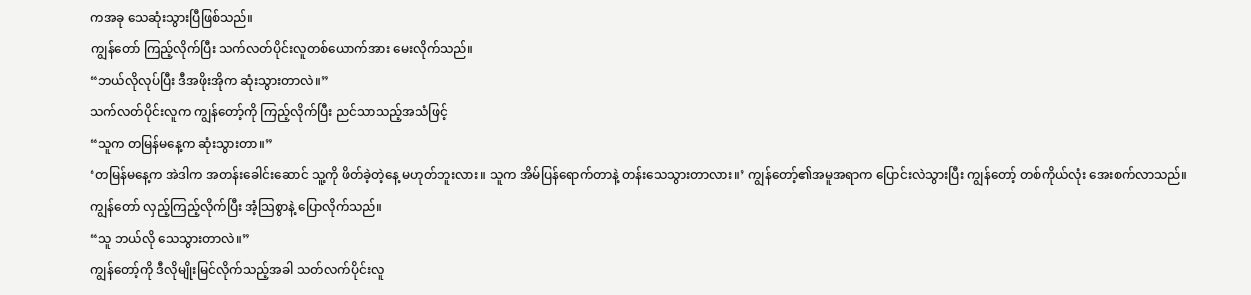ကအခု သေဆုံးသွားပြီဖြစ်သည်။
ကျွန်တော် ကြည့်လိုက်ပြီး သက်လတ်ပိုင်းလူတစ်ယောက်အား မေးလိုက်သည်။
“ဘယ်လိုလုပ်ပြီး ဒီအဖိုးအိုက ဆုံးသွားတာလဲ။”
သက်လတ်ပိုင်းလူက ကျွန်တော့်ကို ကြည့်လိုက်ပြီး ညင်သာသည့်အသံဖြင့်
“သူက တမြန်မနေ့က ဆုံးသွားတာ။”
‘တမြန်မနေ့က အဲဒါက အတန်းခေါင်းဆောင် သူ့ကို ဖိတ်ခဲ့တဲ့နေ့ မဟုတ်ဘူးလား။ သူက အိမ်ပြန်ရောက်တာနဲ့ တန်းသေသွားတာလား။’ ကျွန်တော့်၏အမူအရာက ပြောင်းလဲသွားပြီး ကျွန်တော့် တစ်ကိုယ်လုံး အေးစက်လာသည်။ ကျွန်တော် လှည့်ကြည့်လိုက်ပြီး အံ့သြစွာနဲ့ ပြောလိုက်သည်။
“သူ ဘယ်လို သေသွားတာလဲ။”
ကျွန်တော့်ကို ဒီလိုမျိုးမြင်လိုက်သည့်အခါ သတ်လက်ပိုင်းလူ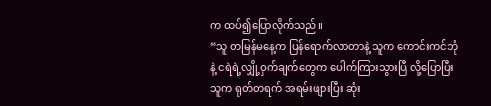က ထပ်၍ပြောလိုက်သည်။
“သူ တမြန်မနေ့က ပြန်ရောက်လာတာနဲ့ သူက ကောင်းကင်ဘုံနဲ့ ငရဲရဲ့လျှို့ဝှက်ချက်တွေက ပေါက်ကြားသွားပြီ လို့ပြောပြီး သူက ရုတ်တရက် အရမ်းဖျားပြီး ဆုံး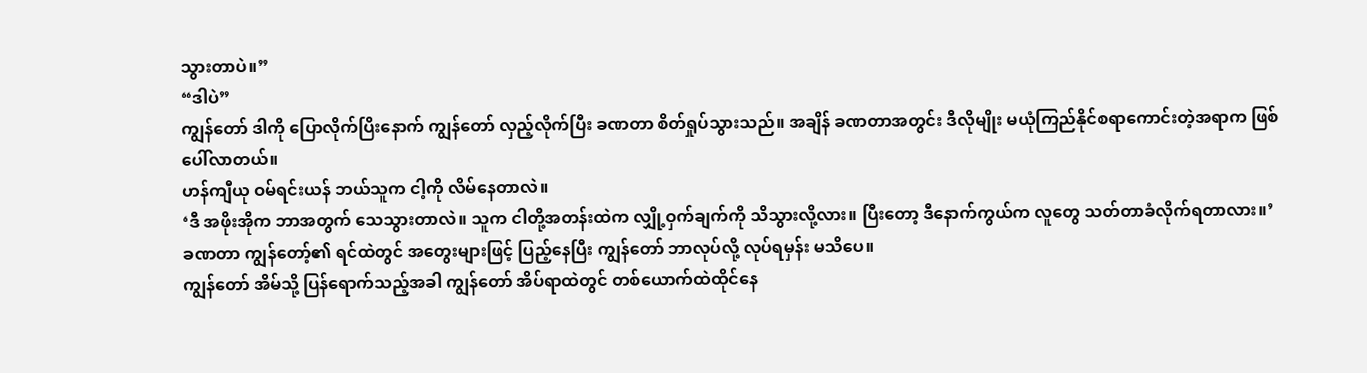သွားတာပဲ။”
“ဒါပဲ”
ကျွန်တော် ဒါကို ပြောလိုက်ပြိးနောက် ကျွန်တော် လှည့်လိုက်ပြီး ခဏတာ စိတ်ရှုပ်သွားသည်။ အချိန် ခဏတာအတွင်း ဒီလိုမျိုး မယုံကြည်နိုင်စရာကောင်းတဲ့အရာက ဖြစ်ပေါ်လာတယ်။
ဟန်ကျီယု ဝမ်ရင်းယန် ဘယ်သူက ငါ့ကို လိမ်နေတာလဲ။
‘ဒီ အဖိုးအိုက ဘာအတွက် သေသွားတာလဲ။ သူက ငါတို့အတန်းထဲက လျှို့ဝှက်ချက်ကို သိသွားလို့လား။ ပြီးတော့ ဒီနောက်ကွယ်က လူတွေ သတ်တာခံလိုက်ရတာလား။’
ခဏတာ ကျွန်တော့်၏ ရင်ထဲတွင် အတွေးများဖြင့် ပြည့်နေပြီး ကျွန်တော် ဘာလုပ်လို့ လုပ်ရမှန်း မသိပေ။
ကျွန်တော် အိမ်သို့ ပြန်ရောက်သည့်အခါ ကျွန်တော် အိပ်ရာထဲတွင် တစ်ယောက်ထဲထိုင်နေ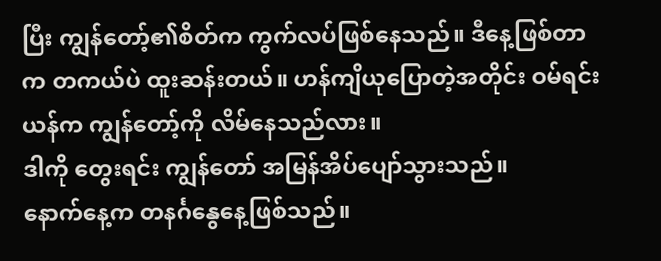ပြီး ကျွန်တော့်၏စိတ်က ကွက်လပ်ဖြစ်နေသည်။ ဒီနေ့ဖြစ်တာက တကယ်ပဲ ထူးဆန်းတယ်။ ဟန်ကျိယုပြောတဲ့အတိုင်း ဝမ်ရင်းယန်က ကျွန်တော့်ကို လိမ်နေသည်လား။
ဒါကို တွေးရင်း ကျွန်တော် အမြန်အိပ်ပျော်သွားသည်။
နောက်နေ့က တနင်္ဂနွေနေ့ဖြစ်သည်။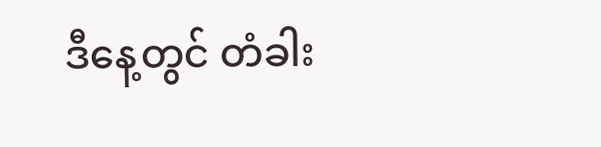ဒီနေ့တွင် တံခါး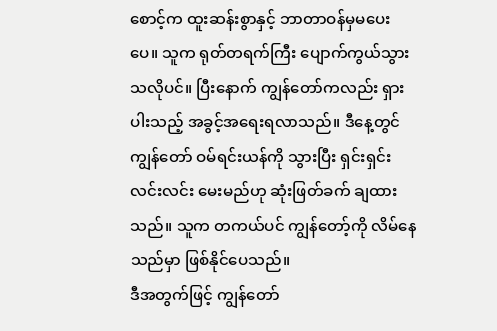စောင့်က ထူးဆန်းစွာနှင့် ဘာတာဝန်မှမပေးပေ။ သူက ရုတ်တရက်ကြီး ပျောက်ကွယ်သွားသလိုပင်။ ပြီးနောက် ကျွန်တော်ကလည်း ရှားပါးသည့် အခွင့်အရေးရလာသည်။ ဒီနေ့တွင် ကျွန်တော် ဝမ်ရင်းယန်ကို သွားပြီး ရှင်းရှင်းလင်းလင်း မေးမည်ဟု ဆုံးဖြတ်ခက် ချထားသည်။ သူက တကယ်ပင် ကျွန်တော့်ကို လိမ်နေသည်မှာ ဖြစ်နိုင်ပေသည်။
ဒီအတွက်ဖြင့် ကျွန်တော်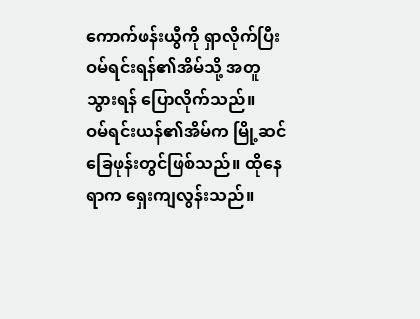ကောက်ဖန်းယွီကို ရှာလိုက်ပြီး ဝမ်ရင်းရန်၏အိမ်သို့ အတူသွားရန် ပြောလိုက်သည်။
ဝမ်ရင်းယန်၏အိမ်က မြို့ဆင်ခြေဖုန်းတွင်ဖြစ်သည်။ ထိုနေရာက ရှေးကျလွန်းသည်။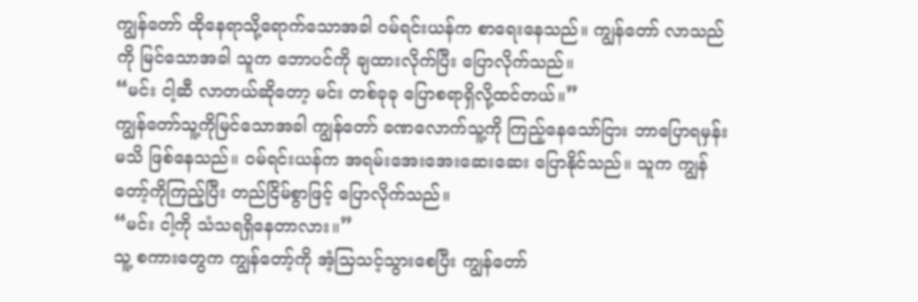ကျွန်တော် ထိုနေရာသို့‌ရောက်သောအခါ ဝမ်ရင်းယန်က စာရေးနေသည်။ ကျွန်တော် လာသည်ကို မြင်သောအခါ သူက ဘောပင်ကို ချထားလိုက်ပြီး ပြောလိုက်သည်။
“မင်း ငါ့ဆီ လာတယ်ဆိုတော့ မင်း တစ်ခုခု ပြောစရာရှိလို့ထင်တယ်။”
ကျွန်တော်သူ့ကိုမြင်သောအခါ ကျွန်တော် ခဏလောက်သူ့ကို ကြည့်နေသော်ငြား ဘာပြောရမှန်းမသိ ဖြစ်နေသည်။ ဝမ်ရင်းယန်က အရမ်းအေးအေးဆေးဆေး ပြောနိုင်သည်။ သူက ကျွန်တော့်ကိုကြည့်ပြီး တည်ငြိမ်စွာဖြင့် ပြောလိုက်သည်။
“မင်း ငါ့ကို သံသရရှိနေတာလား။”
သူ့ စကားတွေက ကျွန်တော့်ကို အံ့သြသင့်သွားစေပြီး ကျွန်တော်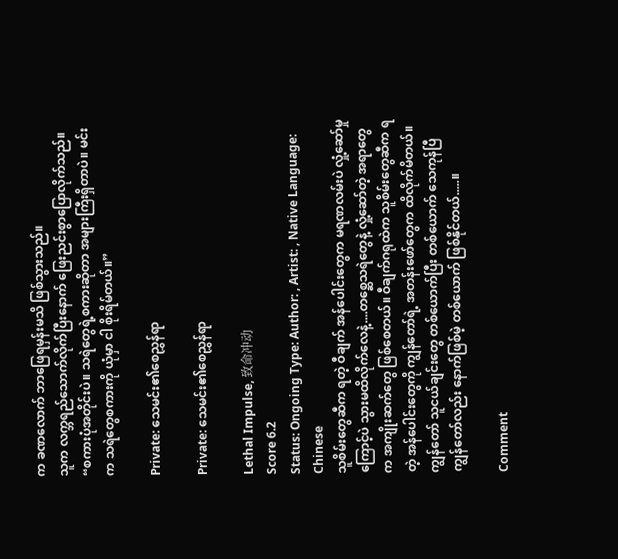က ခဏလောက် ဘာဖြေရမှန်းမသိ ဖြစ်သွားသည်။
သူက လက္ဘရည်သောက်လိုက်ပြီး‌နောက် ဖြေးညင်းစွာပြောလိုက်သည်။
“စကားပုံအတိုင်းပဲ။ သရဲတွေရဲ့စကားဆိုတာ အများကြီးရှိတာပဲ။ မင်းက သရဲတွေစကားကို ယုံမှာ ငါ စိုးရိမ်တယ်။”

Private: သေမင်း၏စေညွှန်ရာ

Private: သေမင်း၏စေညွှန်ရာ

Lethal Impulse, 致命冲动
Score 6.2
Status: Ongoing Type: Author: , Artist: , Native Language: Chinese
သူစိမ်းတွေဆီက ရတဲ့ ဝီချက် အန်ပေါင်းတွေက မရဏလမ်းပဲ လှုံ့ဆော်မှုကြောင့်ပဲ သွားမထိလိုက်လေနဲ့....တစ္ဆေသရဲတွေနဲ့ လှုံ့ဆော်တဲ့ အရာတွေက အကျိုးဆက်တွေ ဖြစ်စေတယ်။ ဝီချက်ဂရုထဲက သူစိမ်းတွေဆီက ရတဲ့ အန်ပေါင်းတွေကို ကျွန်တော်ရဲ့ အတန်းဖော်တွေက ထိလိုက်မိတယ်။ကျွန်တော် သူငယ်ချင်းတွေ တစ်ယောက်ပြီး တစ်ယောက် သေကုန်ပြီကျွန်တော်လည်း နောက်ဖြစ်မဲ့ တစ်ယောက် ဖြစ်နိုင်တယ်.....။

Comment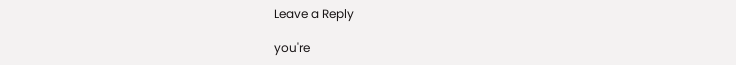Leave a Reply

you're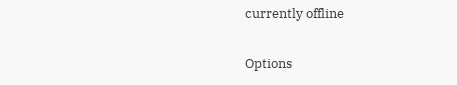currently offline

Options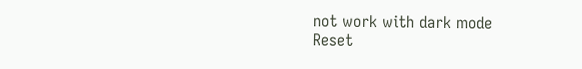not work with dark mode
Reset